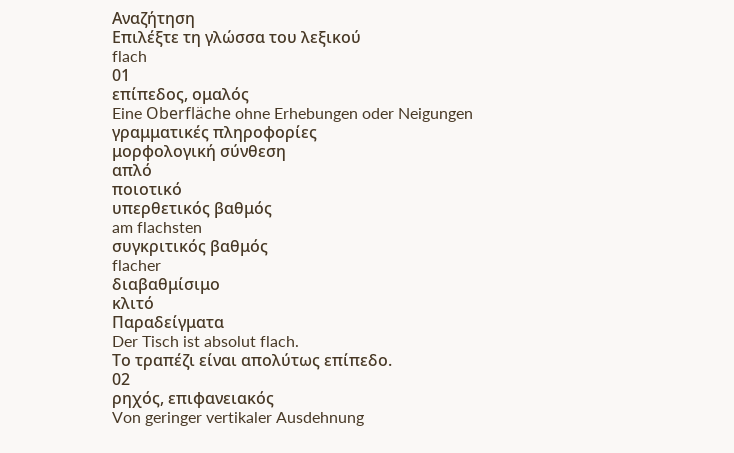Αναζήτηση
Επιλέξτε τη γλώσσα του λεξικού
flach
01
επίπεδος, ομαλός
Eine Oberfläche ohne Erhebungen oder Neigungen
γραμματικές πληροφορίες
μορφολογική σύνθεση
απλό
ποιοτικό
υπερθετικός βαθμός
am flachsten
συγκριτικός βαθμός
flacher
διαβαθμίσιμο
κλιτό
Παραδείγματα
Der Tisch ist absolut flach.
Το τραπέζι είναι απολύτως επίπεδο.
02
ρηχός, επιφανειακός
Von geringer vertikaler Ausdehnung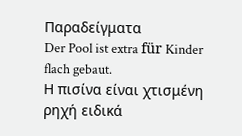Παραδείγματα
Der Pool ist extra für Kinder flach gebaut.
Η πισίνα είναι χτισμένη ρηχή ειδικά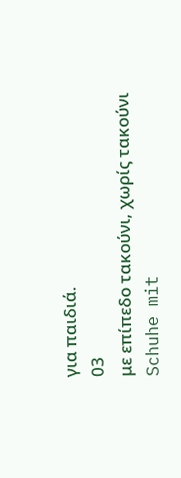για παιδιά.
03
με επίπεδο τακούνι, χωρίς τακούνι
Schuhe mit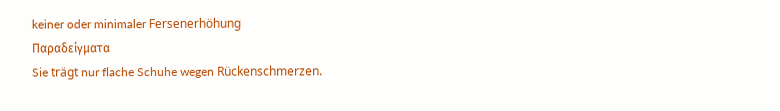keiner oder minimaler Fersenerhöhung
Παραδείγματα
Sie trägt nur flache Schuhe wegen Rückenschmerzen.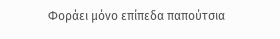Φοράει μόνο επίπεδα παπούτσια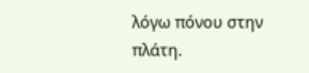λόγω πόνου στην πλάτη.